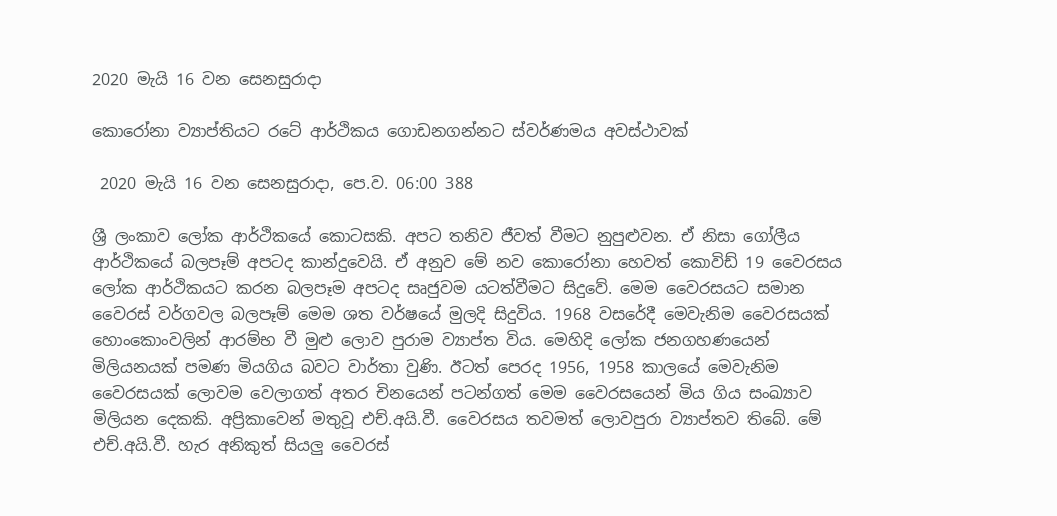2020 මැයි 16 වන සෙනසුරාදා

කොරෝනා ව්‍යාප්තියට රටේ ආර්ථිකය ගොඩනගන්නට ස්වර්ණමය අවස්ථාවක්

 2020 මැයි 16 වන සෙනසුරාදා, පෙ.ව. 06:00 388

ශ්‍රී ලංකාව ලෝක ආර්ථිකයේ කොටසකි. අපට තනිව ජීවත් වීමට නුපුළුවන. ඒ නිසා ගෝලීය ආර්ථිකයේ බලපෑම් අපටද කාන්දුවෙයි. ඒ අනුව මේ නව කොරෝනා හෙවත් කොවිඩ් 19 වෛරසය ලෝක ආර්ථිකයට කරන බලපෑම අපටද සෘජුවම යටත්වීමට සිදුවේ. මෙම වෛරසයට සමාන වෛරස් වර්ගවල බලපෑම් මෙම ශත වර්ෂයේ මුලදි සිදුවිය. 1968 වසරේදී මෙවැනිම වෛරසයක් හොංකොංවලින් ආරම්භ වී මුළු ලොව පුරාම ව්‍යාප්ත විය. මෙහිදි ලෝක ජනගහණයෙන් මිලියනයක් පමණ මියගිය බවට වාර්තා වුණි. ඊටත් පෙරද 1956, 1958 කාලයේ මෙවැනිම වෛරසයක් ලොවම වෙලාගත් අතර චිනයෙන් පටන්ගත් මෙම වෛරසයෙන් මිය ගිය සංඛ්‍යාව මිලියන දෙකකි. අප්‍රිකාවෙන් මතුවූ එච්.අයි.වී. වෛරසය තවමත් ලොවපුරා ව්‍යාප්තව තිබේ. මේ එච්.අයි.වී. හැර අනිකුත් සියලු වෛරස්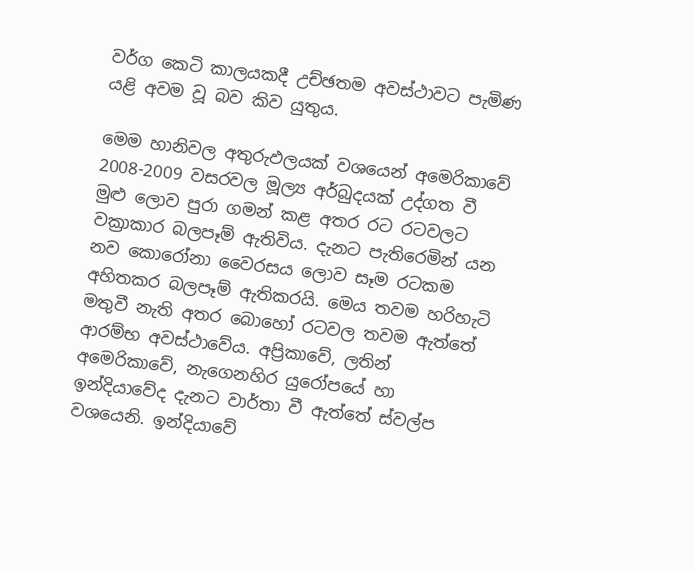වර්ග කෙටි කාලයකදී උච්ඡතම අවස්ථාවට පැමිණ යළි අවම වූ බව කිව යුතුය.

මෙම හානිවල අතුරුඵලයක් වශයෙන් අමෙරිකාවේ 2008-2009 වසරවල මූල්‍ය අර්බුදයක් උද්ගත වී මුළු ලොව පුරා ගමන් කළ අතර රට රටවලට වක්‍රාකාර බලපෑම් ඇතිවිය. දැනට පැතිරෙමින් යන නව කොරෝනා වෛරසය ලොව සෑම රටකම අහිතකර බලපෑම් ඇතිකරයි. මෙය තවම හරිහැටි මතුවී නැති අතර බොහෝ රටවල තවම ඇත්තේ ආරම්භ අවස්ථාවේය. අප්‍රිකාවේ, ලතින් අමෙරිකාවේ, නැගෙනහිර යුරෝපයේ හා ඉන්දියාවේද දැනට වාර්තා වී ඇත්තේ ස්වල්ප වශයෙනි. ඉන්දියාවේ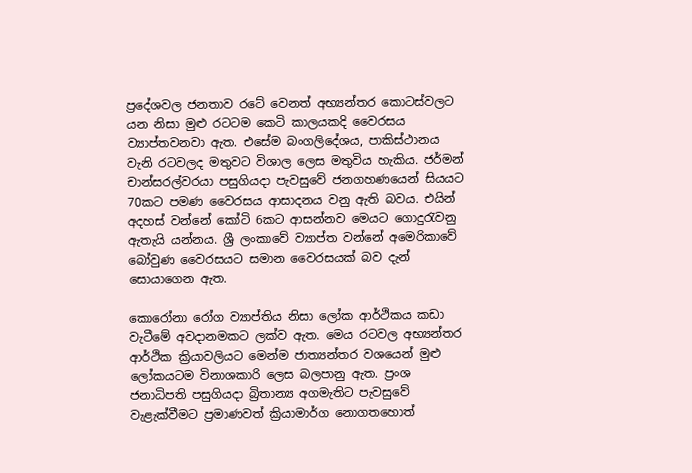ප්‍රදේශවල ජනතාව රටේ වෙනත් අභ්‍යන්තර කොටස්වලට යන නිසා මුළු රටටම කෙටි කාලයකදි වෛරසය ව්‍යාප්තවනවා ඇත. එසේම බංගලිදේශය, පාකිස්ථානය වැනි රටවලද මතුවට විශාල ලෙස මතුවිය හැකිය. ජර්මන් චාන්සරල්වරයා පසුගියදා පැවසුවේ ජනගහණයෙන් සියයට 70කට පමණ වෛරසය ආසාදනය වනු ඇති බවය. එයින් අදහස් වන්නේ කෝටි 6කට ආසන්නව මෙයට ගොදුරැවනු ඇතැයි යන්නය. ශ්‍රී ලංකාවේ ව්‍යාප්ත වන්නේ අමෙරිකාවේ බෝවුණ වෛරසයට සමාන වෛරසයක් බව දැන් සොයාගෙන ඇත.

කොරෝනා රෝග ව්‍යාප්තිය නිසා ලෝක ආර්ථිකය කඩා වැටීමේ අවදානමකට ලක්ව ඇත. මෙය රටවල අභ්‍යන්තර ආර්ථික ක්‍රියාවලියට මෙන්ම ජාත්‍යන්තර වශයෙන් මුළු ලෝකයටම විනාශකාරි ලෙස බලපානු ඇත. ප්‍රංශ ජනාධිපති පසුගියදා බ්‍රිතාන්‍ය අගමැතිට පැවසුවේ වැළැක්වීමට ප්‍රමාණවත් ක්‍රියාමාර්ග නොගතහොත්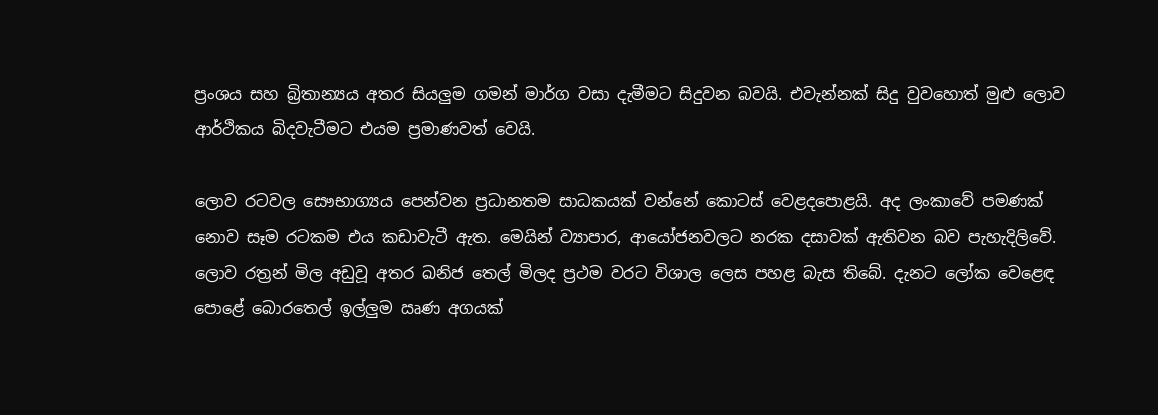ප්‍රංශය සහ බ්‍රිතාන්‍යය අතර සියලුම ගමන් මාර්ග වසා දැමීමට සිදුවන බවයි. එවැන්නක් සිදු වුවහොත් මුළු ලොව ආර්ථිකය බිදවැටීමට එයම ප්‍රමාණවත් වෙයි.

ලොව රටවල සෞභාග්‍යය පෙන්වන ප්‍රධානතම සාධකයක් වන්නේ කොටස් වෙළදපොළයි. අද ලංකාවේ පමණක් නොව සෑම රටකම එය කඩාවැටී ඇත. මෙයින් ව්‍යාපාර, ආයෝජනවලට නරක දසාවක් ඇතිවන බව පැහැදිලිවේ. ලොව රත්‍රන් මිල අඩුවූ අතර ඛනිජ තෙල් මිලද ප්‍රථම වරට විශාල ලෙස පහළ බැස තිබේ. දැනට ලෝක වෙළෙඳ පොළේ බොරතෙල් ඉල්ලුම ඍණ අගයක්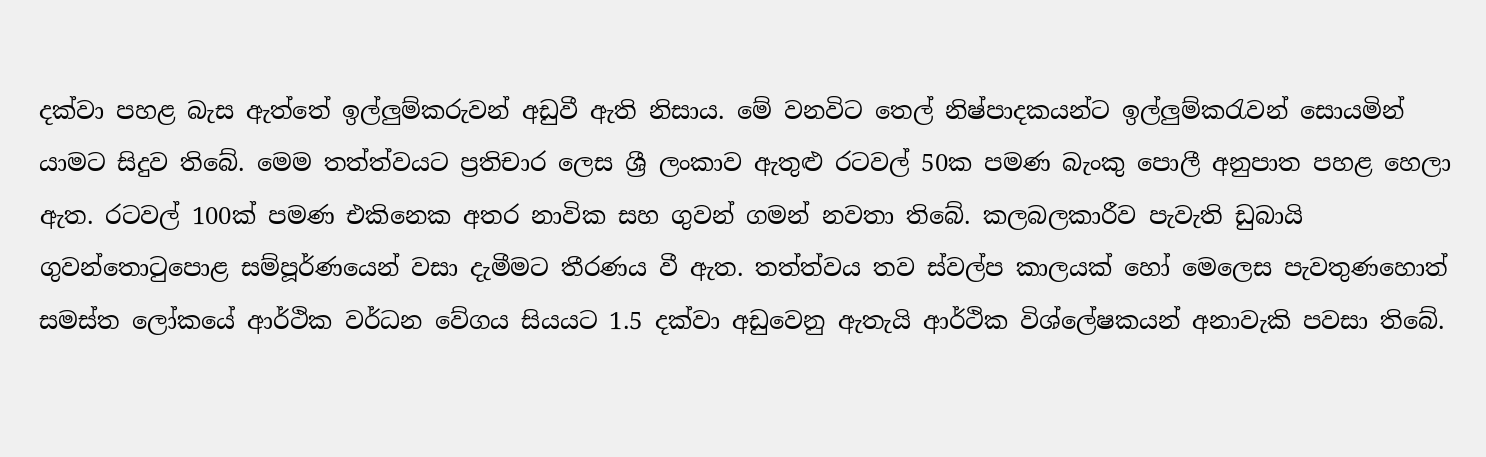දක්වා පහළ බැස ඇත්තේ ඉල්ලුම්කරුවන් අඩුවී ඇති නිසාය. මේ වනවිට තෙල් නිෂ්පාදකයන්ට ඉල්ලුම්කරැවන් සොයමින් යාමට සිදුව තිබේ. මෙම තත්ත්වයට ප්‍රතිචාර ලෙස ශ්‍රී ලංකාව ඇතුළු රටවල් 50ක පමණ බැංකු පොලී අනුපාත පහළ හෙලා ඇත. රටවල් 100ක් පමණ එකිනෙක අතර නාවික සහ ගුවන් ගමන් නවතා තිබේ. කලබලකාරීව පැවැති ඩුබායි ගුවන්තොටුපොළ සම්පූර්ණයෙන් වසා දැමීමට තීරණය වී ඇත. තත්ත්වය තව ස්වල්ප කාලයක් හෝ මෙලෙස පැවතුණහොත් සමස්ත ලෝකයේ ආර්ථික වර්ධන වේගය සියයට 1.5 දක්වා අඩුවෙනු ඇතැයි ආර්ථික විශ්ලේෂකයන් අනාවැකි පවසා තිබේ.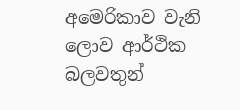අමෙරිකාව වැනි ලොව ආර්ථික බලවතුන්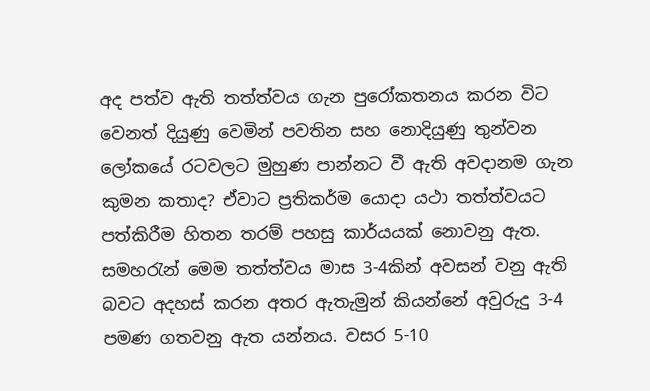අද පත්ව ඇති තත්ත්වය ගැන පුරෝකතනය කරන විට වෙනත් දියුණු වෙමින් පවතින සහ නොදියුණු තුන්වන ලෝකයේ රටවලට මුහුණ පාන්නට වී ඇති අවදානම ගැන කුමන කතාද? ඒවාට ප්‍රතිකර්ම යොදා යථා තත්ත්වයට පත්කිරීම හිතන තරම් පහසු කාර්යයක් නොවනු ඇත. සමහරැන් මෙම තත්ත්වය මාස 3-4කින් අවසන් වනු ඇති බවට අදහස් කරන අතර ඇතැමුන් කියන්නේ අවුරුදු 3-4 පමණ ගතවනු ඇත යන්නය. වසර 5-10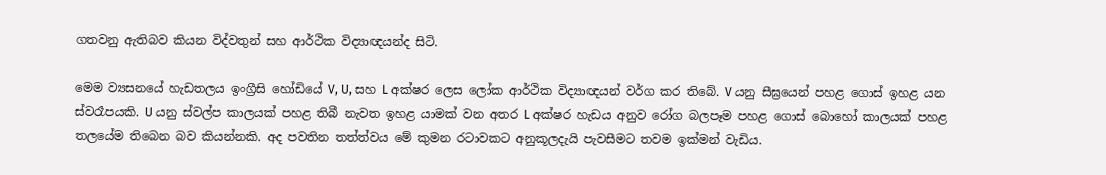ගතවනු ඇතිබව කියන විද්වතුන් සහ ආර්ථික විද්‍යාඥයන්ද සිටි.

මෙම ව්‍යසනයේ හැඩතලය ඉංග්‍රීසි හෝඩියේ V, U, සහ L අක්ෂර ලෙස ලෝක ආර්ථික විද්‍යාඥයන් වර්ග කර තිබේ. V යනු සීඝ්‍රයෙන් පහළ ගොස් ඉහළ යන ස්වරෑපයකි. U යනු ස්වල්ප කාලයක් පහළ තිබී නැවත ඉහළ යාමක් වන අතර L අක්ෂර හැඩය අනුව රෝග බලපෑම පහළ ගොස් බොහෝ කාලයක් පහළ තලයේම තිබෙන බව කියන්නකි. අද පවතින තත්ත්වය මේ කුමන රටාවකට අනුකූලදැයි පැවසීමට තවම ඉක්මන් වැඩිය.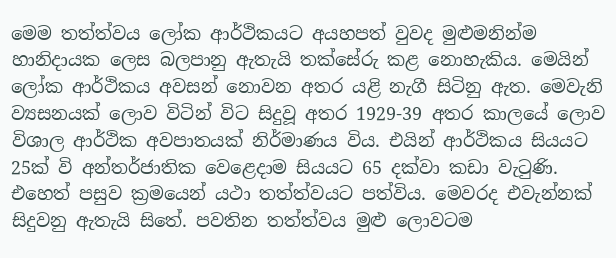මෙම තත්ත්වය ලෝක ආර්ථිකයට අයහපත් වුවද මුළුමනින්ම හානිදායක ලෙස බලපානු ඇතැයි තක්සේරු කළ නොහැකිය. මෙයින් ලෝක ආර්ථිකය අවසන් නොවන අතර යළි නැගී සිටිනු ඇත. මෙවැනි ව්‍යසනයක් ලොව විටින් විට සිදුවූ අතර 1929-39 අතර කාලයේ ලොව විශාල ආර්ථික අවපාතයක් නිර්මාණය විය. එයින් ආර්ථිකය සියයට 25ක් වි අන්තර්ජාතික වෙළෙදාම සියයට 65 දක්වා කඩා වැටුණි. එහෙත් පසුව ක්‍රමයෙන් යථා තත්ත්වයට පත්විය. මෙවරද එවැන්නක් සිදුවනු ඇතැයි සිතේ. පවතින තත්ත්වය මුළු ලොවටම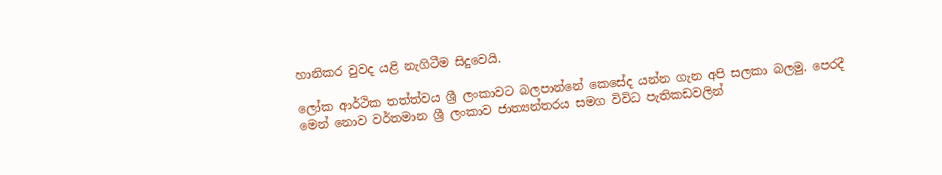හානිකර වුවද යළි නැගිටීම සිදුවෙයි.

ලෝක ආර්ථික තත්ත්වය ශ්‍රී ලංකාවට බලපාන්නේ කෙසේද යන්න ගැන අපි සලකා බලමු. පෙරදී මෙන් නොව වර්තමාන ශ්‍රී ලංකාව ජාත්‍යන්තරය සමග විවිධ පැතිකඩවලින්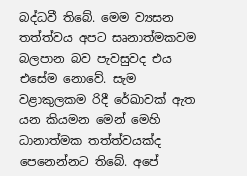බද්ධවී තිබේ. මෙම ව්‍යසන තත්ත්වය අපට සෘනාත්මකවම බලපාන බව පැවසුවද එය එසේම නොවේ. සැම වළාකුලකම රිදී රේඛාවක් ඇත යන කියමන මෙන් මෙහි ධානාත්මක තත්ත්වයක්ද පෙනෙන්නට තිබේ. අපේ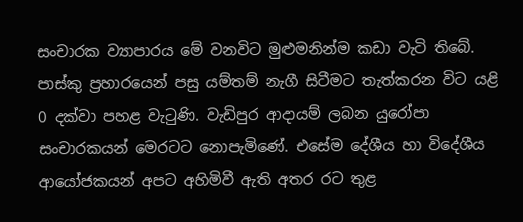සංචාරක ව්‍යාපාරය මේ වනවිට මුළුමනින්ම කඩා වැටි තිබේ. පාස්කු ප්‍රහාරයෙන් පසු යම්තම් නැගී සිටීමට තැත්කරන විට යළි 0 දක්වා පහළ වැටුණි. වැඩිපුර ආදායම් ලබන යුරෝපා සංචාරකයන් මෙරටට නොපැමි‍‍ණේ. එසේම දේශීය හා විදේශීය ආයෝජකයන් අපට අහිමිවී ඇති අතර රට තුළ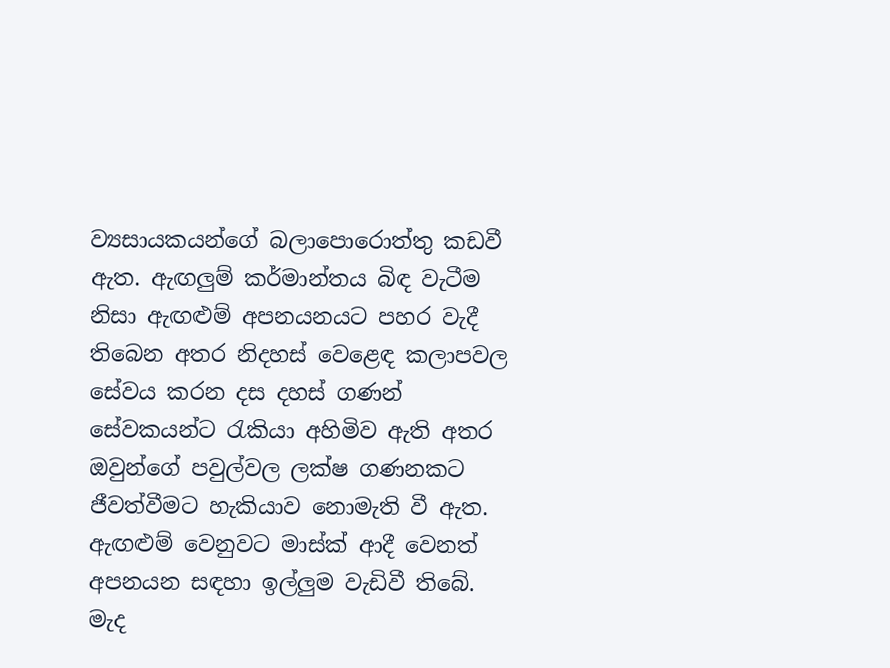ව්‍යසායකයන්ගේ බලාපොරොත්තු කඩවී ඇත. ඇඟලුම් කර්මාන්තය බිඳ වැටීම නිසා ඇඟළුම් අපනයනයට පහර වැදී තිබෙන අතර නිදහස් වෙළෙඳ කලාපවල සේවය කරන දස දහස් ගණන් සේවකයන්ට රැකියා අහිමිව ඇති අතර ඔවුන්ගේ පවුල්වල ලක්ෂ ගණනකට ජීවත්වීමට හැකියාව නොමැති වී ඇත. ඇඟළුම් වෙනුවට මාස්ක් ආදී වෙනත් අපනයන සඳහා ඉල්ලුම වැඩිවී තිබේ. මැද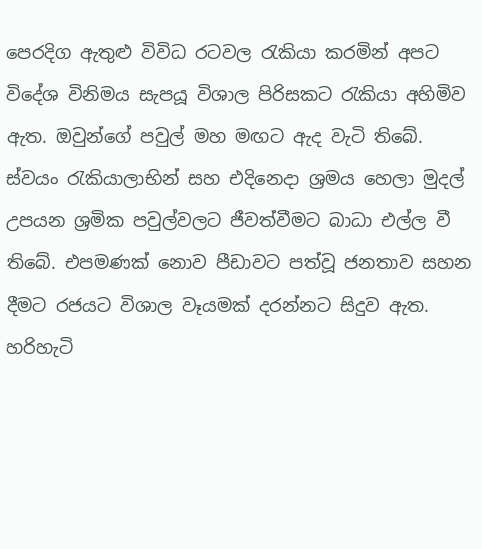පෙරදිග ඇතුළු විවිධ රටවල රැකියා කරමින් අපට විදේශ විනිමය සැපයූ විශාල පිරිසකට රැකියා අහිමිව ඇත. ඔවුන්ගේ පවුල් මහ මඟට ඇද වැටි තිබේ. ස්වයං රැකියාලාභින් සහ එදිනෙදා ශ්‍රමය හෙලා මුදල් උපයන ශ්‍රමික පවුල්වලට ජීවත්වීමට බාධා එල්ල වී තිබේ. එපමණක් නොව පීඩාවට පත්වූ ජනතාව සහන දීමට රජයට විශාල වෑයමක් දරන්නට සිදුව ඇත. හරිහැටි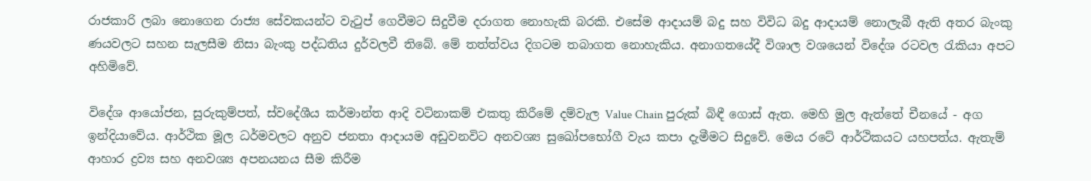රාජකාරි ලබා නොගෙන රාජ්‍ය සේවකයන්ට වැටුප් ගෙවීමට සිදුවීම දරාගත නොහැකි බරකි. එසේම ආදායම් බදු සහ විවිධ බදු ආදායම් නොලැබී ඇති අතර බැංකු ණයවලට සහන සැලසීම නිසා බැංකු පද්ධතිය දුර්වලවී තිබේ. මේ තත්ත්වය දිගටම තබාගත නොහැකිය. අනාගතයේදී විශාල වශයෙන් විදේශ රටවල රැකියා අපට අහිමිවේ.

විදේශ ආයෝජන, සුරුකුම්පත්, ස්වදේශීය කර්මාන්ත ආදි වටිනාකම් එකතු කිරීමේ දම්වැල Value Chain පුරුක් බිඳී ගොස් ඇත. මෙහි මුල ඇත්තේ චීනයේ - අග ඉන්දියාවේය. ආර්ථික මූල ධර්මවලට අනුව ජනතා ආදායම අඩුවනවිට අනවශ්‍ය සුඛෝප‍භෝගී වැය කපා දැමීමට සිදුවේ. මෙය රටේ ආර්ථිකයට යහපත්ය. ඇතැම් ආහාර ද්‍රව්‍ය සහ අනවශ්‍ය අපනයනය සීම කිරීම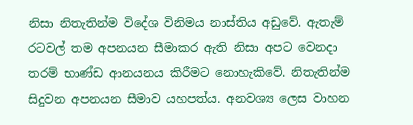නිසා නිතැතින්ම විදේශ විනිමය නාස්තිය අඩුවේ. ඇතැම් රටවල් තම අපනයන සීමාකර ඇති නිසා අපට වෙනදා තරම් භාණ්ඩ ආනයනය කිරීමට නොහැකිවේ. නිතැතින්ම සිදුවන අපනයන සීමාව යහපත්ය. අනවශ්‍ය ලෙස වාහන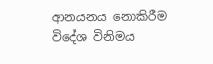ආනයනය නොකිරීම විදේශ විනිමය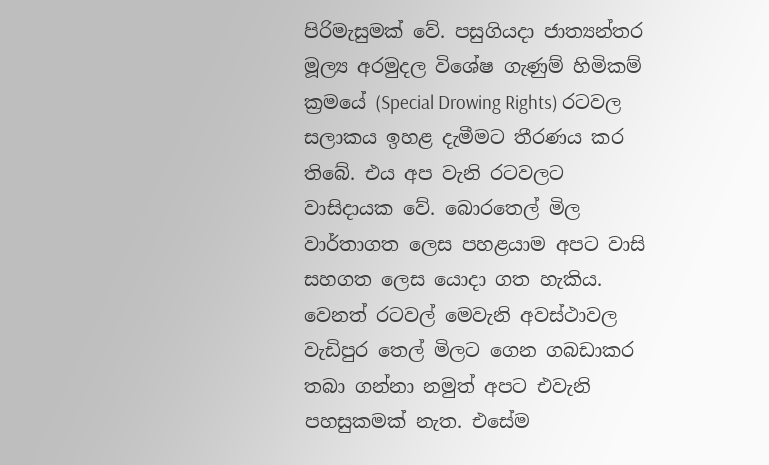පිරිමැසුමක් වේ. පසුගියදා ජාත්‍යන්තර මූල්‍ය අරමුදල විශේෂ ගැණුම් හිමිකම් ක්‍රමයේ (Special Drowing Rights) රටවල සලාකය ඉහළ දැමීමට තීරණය කර තිබේ. එය අප වැනි රටවලට වාසිදායක වේ. බොරතෙල් මිල වාර්තාගත ලෙස පහළයාම අපට වාසි සහගත ලෙස යොදා ගත හැකිය. වෙනත් රටවල් මෙවැනි අවස්ථාවල වැඩිපුර තෙල් මිලට ගෙන ගබඩාකර තබා ගන්නා නමුත් අපට එවැනි පහසුකමක් නැත. එසේම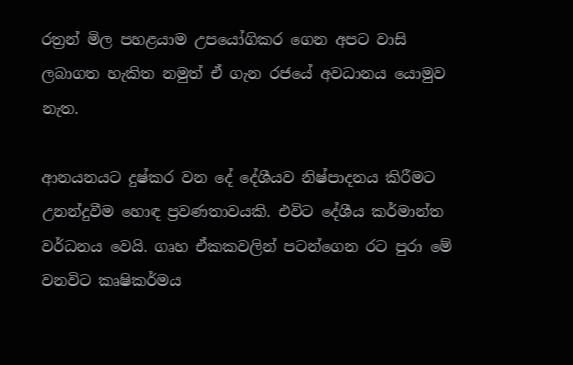රත්‍රන් මිල පහළයාම උපයෝගිකර ගෙන අපට වාසි ලබාගත හැකිත නමුත් ඒ ගැන රජයේ අවධානය යොමුව නැත.

ආනයනයට දුෂ්කර වන දේ දේශීයව නිෂ්පාදනය කිරීමට උනන්දුවීම හොඳ ප්‍රවණතාවයකි. එවිට දේශීය කර්මාන්ත වර්ධනය වෙයි. ගෘහ ඒකකවලින් පටන්ගෙන රට පුරා මේ වනවිට කෘෂිකර්මය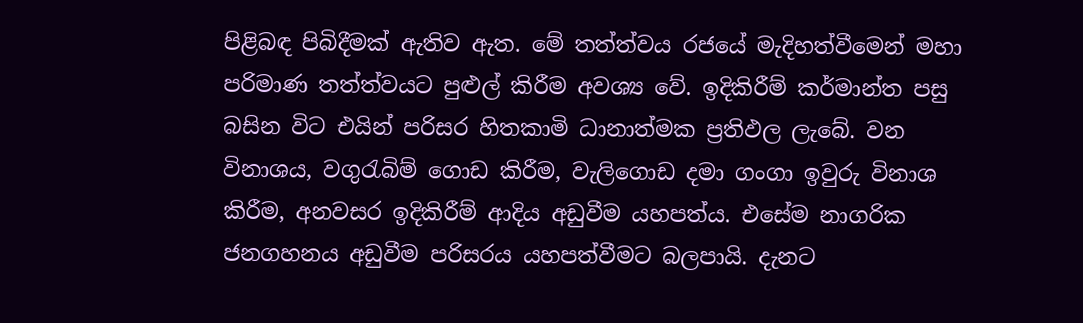පිළිබඳ පිබිදීමක් ඇතිව ඇත. මේ තත්ත්වය රජයේ මැදිහත්වීමෙන් මහා පරිමාණ තත්ත්වයට පුළුල් කිරීම අවශ්‍ය වේ. ඉදිකිරීම් කර්මාන්ත පසු බසින විට එයින් පරිසර හිතකාමි ධානාත්මක ප්‍රතිඵල ලැබේ. වන විනාශය, වගුරැබිම් ගොඩ කිරීම, වැලිගොඩ දමා ගංගා ඉවුරු විනාශ කිරීම, අනවසර ඉදිකිරීම් ආදිය අඩුවීම යහපත්ය. එසේම නාගරික ජනගහනය අඩුවීම පරිසරය යහපත්වීමට බලපායි. දැනට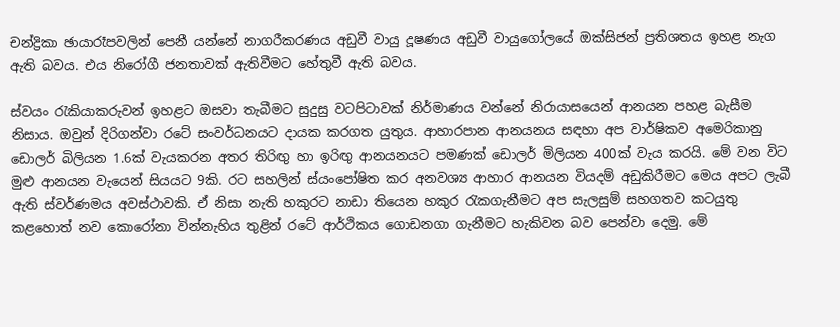චන්ද්‍රිකා ඡායාරෑපවලින් පෙනී යන්නේ නාගරීකරණය අඩුවී වායු දූෂණය අඩුවී වායුගෝලයේ ඔක්සිජන් ප්‍රතිශතය ඉහළ නැග ඇති බවය. එය නිරෝගී ජනතාවක් ඇතිවීමට හේතුවී ඇති බවය.

ස්වයං රැකියාකරුවන් ඉහළට ඔසවා තැබීමට සුදුසු වටපිටාවක් නිර්මාණය වන්නේ නිරායාසයෙන් ආනයන පහළ බැසීම නිසාය. ඔවුන් දිරිගන්වා රටේ සංවර්ධනයට දායක කරගත යුතුය. ආහාරපාන ආනයනය සඳහා අප වාර්ෂිකව අමෙරිකානු ඩොලර් බිලියන 1.6ක් වැයකරන අතර තිරිඟු හා ඉරිඟු ආනයනයට පමණක් ඩොලර් මිලියන 400ක් වැය කරයි. මේ වන විට මුළු ආනයන වැයෙන් සියයට 9කි. රට සහලින් ස්යංපෝෂිත කර අනවශ්‍ය ආහාර ආනයන වියදම් අඩුකිරීමට මෙය අපට ලැබී ඇති ස්වර්ණමය අවස්ථාවකි. ඒ නිසා නැති හකුරට නාඩා තියෙන හකුර රැකගැනීමට අප සැලසුම් සහගතව කටයුතු කළහොත් නව කොරෝනා වින්නැහිය තුළින් රටේ ආර්ථිකය ගොඩනගා ගැනීමට හැකිවන බව පෙන්වා දෙමු. මේ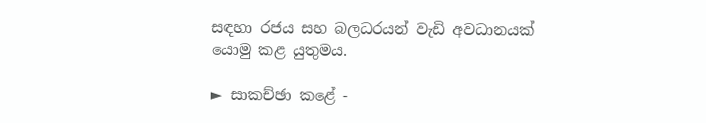සඳහා රජය සහ බලධරයන් වැඩි අවධානයක් යොමු කළ යුතුමය.

► සාකච්ඡා කළේ -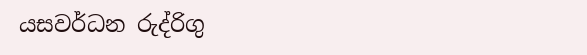යසවර්ධන රුද්රිගු